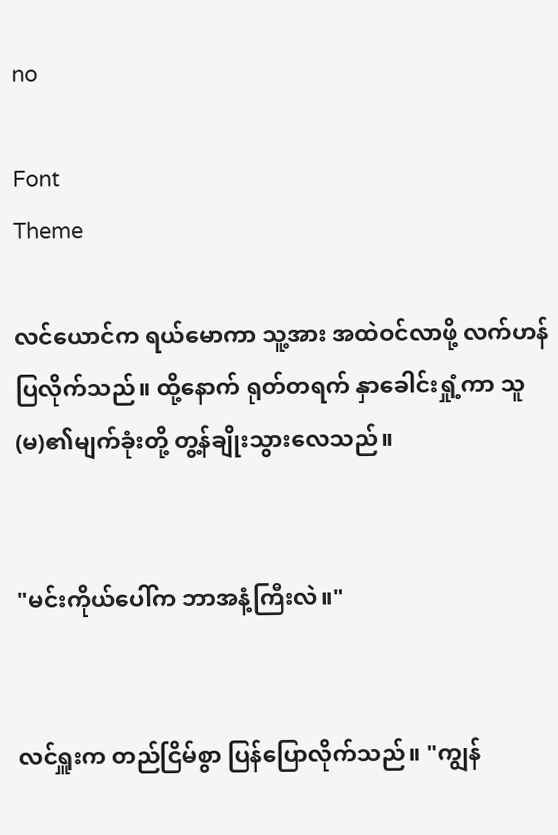no

Font
Theme

လင်ယောင်က ရယ်မောကာ သူ့အား အထဲဝင်လာဖို့ လက်ဟန်ပြလိုက်သည်။ ထို့နောက် ရုတ်တရက် နှာခေါင်းရှုံ့ကာ သူ(မ)၏မျက်ခုံးတို့ တွ့န်ချိုးသွားလေသည်။


"မင်းကိုယ်ပေါ်က ဘာအနံ့ကြီးလဲ။"


လင်ရှူးက တည်ငြိမ်စွာ ပြန်ပြောလိုက်သည်။ "ကျွန်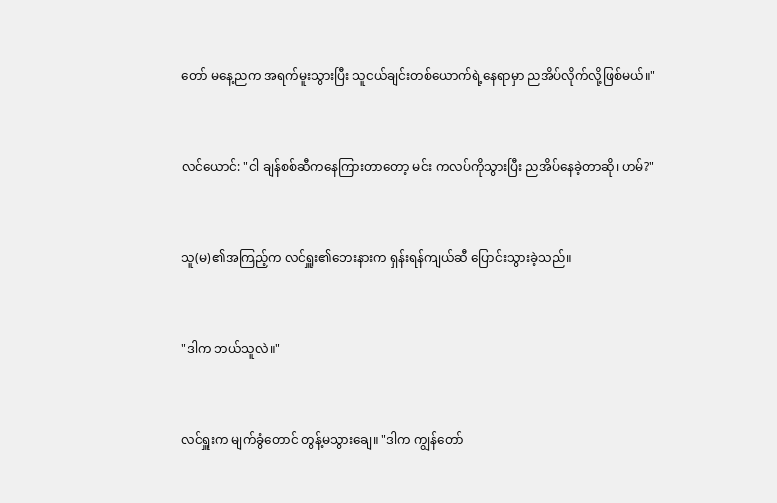တော် မနေ့ညက အရက်မူးသွားပြီး သူငယ်ချင်းတစ်ယောက်ရဲ့နေရာမှာ ညအိပ်လိုက်လို့ဖြစ်မယ်။"


လင်ယောင်: "ငါ ချန်စစ်ဆီကနေကြားတာတော့ မင်း ကလပ်ကိုသွားပြီး ညအိပ်နေခဲ့တာဆို၊ ဟမ်?"


သူ(မ)၏အကြည့်က လင်ရှူး၏ဘေးနားက ရှန်းရန်ကျယ်ဆီ ပြောင်းသွားခဲ့သည်။


"ဒါက ဘယ်သူလဲ။"


လင်ရှူးက မျက်ခွံတောင် တွန့်မသွားချေ။ "ဒါက ကျွန်တော်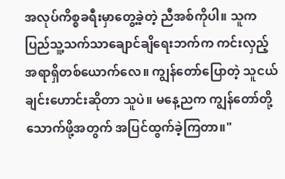အလုပ်ကိစ္စခရီးမှာတွေ့ခဲ့တဲ့ ညီအစ်ကိုပါ။ သူက ပြည်သူ့သက်သာချောင်ချိရေးဘက်က ကင်းလှည့်အရာရှိတစ်ယောက်လေ။ ကျွန်တော်ပြောတဲ့ သူငယ်ချင်းဟောင်းဆိုတာ သူပဲ။ မနေ့ညက ကျွန်တော်တို့ သောက်ဖို့အတွက် အပြင်ထွက်ခဲ့ကြတာ။"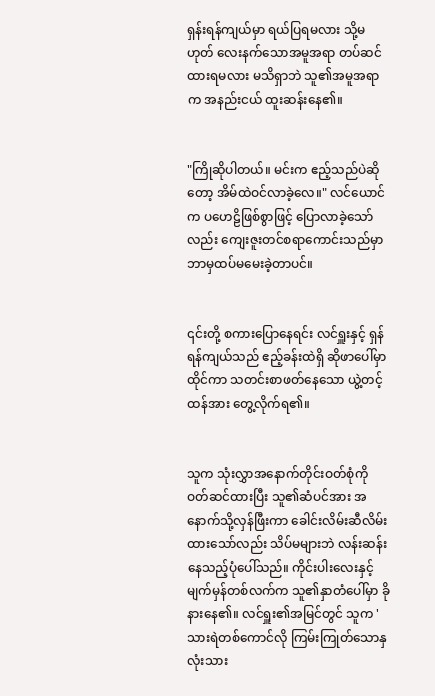ရှန်းရန်ကျယ်မှာ ရယ်ပြရမလား သို့မဟုတ် လေးနက်သောအမူအရာ တပ်ဆင်ထားရမလား မသိရှာဘဲ သူ၏အမူအရာက အနည်းငယ် ထူးဆန်းနေ၏။


"ကြိုဆိုပါတယ်။ မင်းက ဧည့်သည်ပဲဆိုတော့ အိမ်ထဲဝင်လာခဲ့လေ။" လင်ယောင်က ပဟေဠိဖြစ်စွာဖြင့် ပြောလာခဲ့သော်လည်း ကျေးဇူးတင်စရာကောင်းသည်မှာ ဘာမှထပ်မမေးခဲ့တာပင်။


၎င်းတို့ စကားပြောနေရင်း လင်ရှူးနှင့် ရှန်ရန်ကျယ်သည် ဧည့်ခန်းထဲရှိ ဆိုဖာပေါ်မှာထိုင်ကာ သတင်းစာဖတ်နေသော ယွဲ့တင့်ထန်အား တွေ့လိုက်ရ၏။


သူက သုံးလွှာအနောက်တိုင်းဝတ်စုံကို ဝတ်ဆင်ထားပြီး သူ၏ဆံပင်အား အနောက်သို့လှန်ဖြီးကာ ခေါင်းလိမ်းဆီလိမ်းထားသော်လည်း သိပ်မများဘဲ လန်းဆန်းနေသည့်ပုံပေါ်သည်။ ကိုင်းပါးလေးနှင့် မျက်မှန်တစ်လက်က သူ၏နှာတံပေါ်မှာ ခိုနားနေ၏။ လင်ရှူး၏အမြင်တွင် သူက 'သားရဲတစ်ကောင်လို ကြမ်းကြုတ်သောနှလုံးသား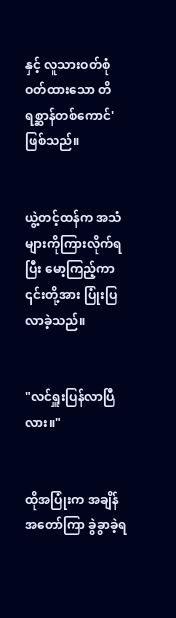နှင့် လူသားဝတ်စုံဝတ်ထားသော တိရစ္ဆာန်တစ်ကောင်' ဖြစ်သည်။


ယွဲ့တင့်ထန်က အသံများကိုကြားလိုက်ရပြီး မော့ကြည့်ကာ ၎င်းတို့အား ပြုံးပြလာခဲ့သည်။


"လင်ရှူးပြန်လာပြီလား။"


ထိုအပြုံးက အချိန်အတော်ကြာ ခွဲခွာခဲ့ရ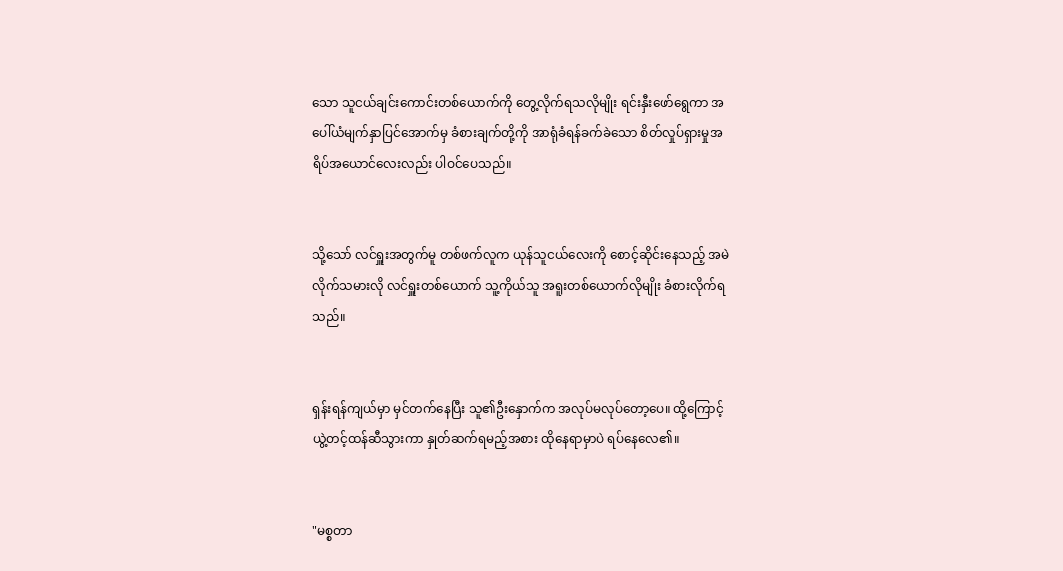သော သူငယ်ချင်းကောင်းတစ်ယောက်ကို တွေ့လိုက်ရသလိုမျိုး ရင်းနှီးဖော်ရွေကာ အပေါ်ယံမျက်နှာပြင်အောက်မှ ခံစားချက်တို့ကို အာရုံခံရန်ခက်ခဲသော စိတ်လှုပ်ရှားမှုအရိပ်အယောင်လေးလည်း ပါဝင်ပေသည်။


သို့သော် လင်ရှူးအတွက်မူ တစ်ဖက်လူက ယုန်သူငယ်လေးကို စောင့်ဆိုင်းနေသည့် အမဲလိုက်သမားလို လင်ရှူးတစ်ယောက် သူ့ကိုယ်သူ အရူးတစ်ယောက်လိုမျိုး ခံစားလိုက်ရသည်။


ရှန်းရန်ကျယ်မှာ မှင်တက်နေပြီး သူ၏ဦးနှောက်က အလုပ်မလုပ်တော့ပေ။ ထို့ကြောင့် ယွဲ့တင့်ထန်ဆီသွားကာ နှုတ်ဆက်ရမည့်အစား ထိုနေရာမှာပဲ ရပ်နေလေ၏။


"မစ္စတာ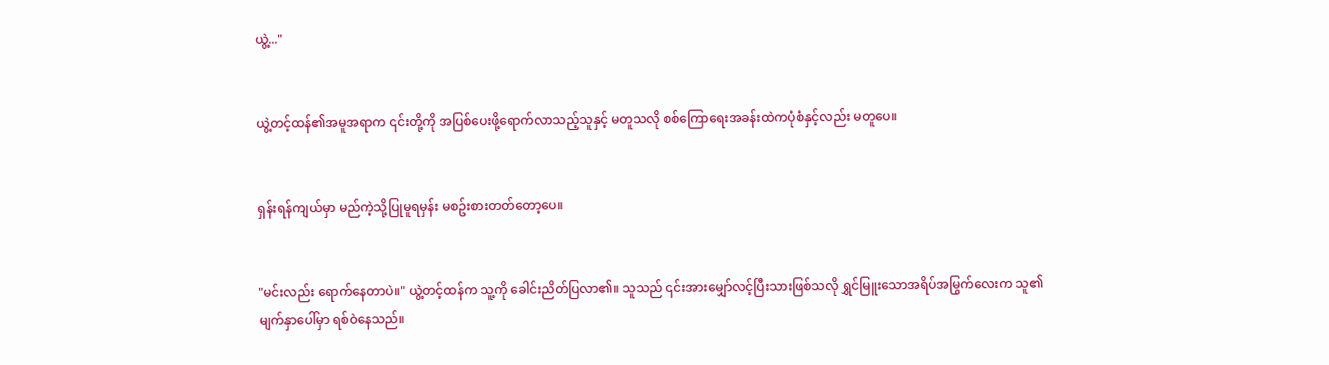ယွဲ့..."


ယွဲ့တင့်ထန်၏အမူအရာက ၎င်းတို့ကို အပြစ်ပေးဖို့ရောက်လာသည့်သူနှင့် မတူသလို စစ်ကြောရေးအခန်းထဲကပုံစံနှင့်လည်း မတူပေ။


ရှန်းရန်ကျယ်မှာ မည်ကဲ့သို့ပြုမူရမှန်း မစဥ်းစားတတ်တော့ပေ။


"မင်းလည်း ရောက်နေတာပဲ။" ယွဲ့တင့်ထန်က သူ့ကို ခေါင်းညိတ်ပြလာ၏။ သူသည် ၎င်းအားမျှော်လင့်ပြီးသားဖြစ်သလို ရွှင်မြူးသောအရိပ်အမြွက်လေးက သူ၏မျက်နှာပေါ်မှာ ရစ်ဝဲနေသည်။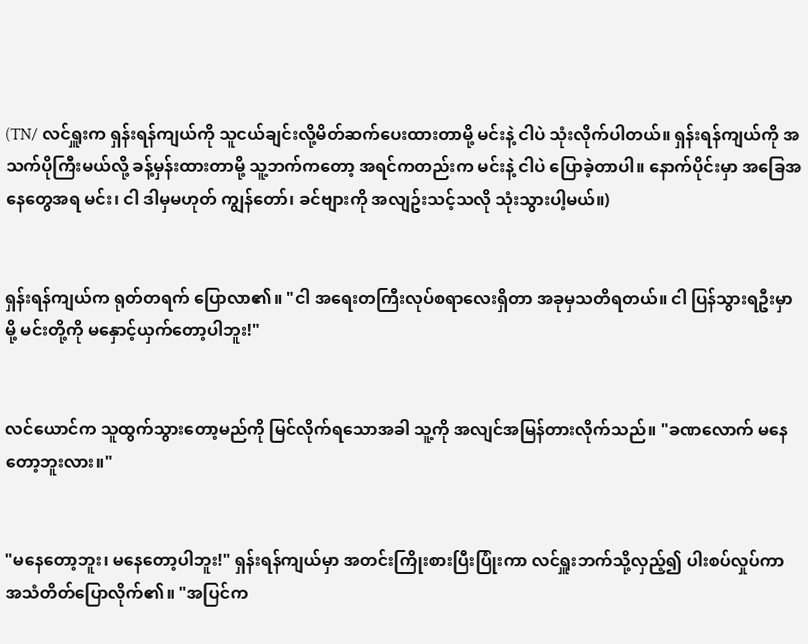(TN/ လင်ရှူးက ရှန်းရန်ကျယ်ကို သူငယ်ချင်းလို့မိတ်ဆက်ပေးထားတာမို့ မင်းနဲ့ ငါပဲ သုံးလိုက်ပါတယ်။ ရှန်းရန်ကျယ်ကို အသက်ပိုကြီးမယ်လို့ ခန့်မှန်းထားတာမို့ သူ့ဘက်ကတော့ အရင်ကတည်းက မင်းနဲ့ ငါပဲ ပြောခဲ့တာပါ။ နောက်ပိုင်းမှာ အခြေအနေတွေအရ မင်း၊ ငါ ဒါမှမဟုတ် ကျွန်တော်၊ ခင်ဗျားကို အလျဥ်းသင့်သလို သုံးသွားပါ့မယ်။)


ရှန်းရန်ကျယ်က ရုတ်တရက် ပြောလာ၏။ "ငါ အရေးတကြီးလုပ်စရာလေးရှိတာ အခုမှသတိရတယ်။ ငါ ပြန်သွားရဦးမှာမို့ မင်းတို့ကို မနှောင့်ယှက်တော့ပါဘူး!"


လင်ယောင်က သူထွက်သွားတော့မည်ကို မြင်လိုက်ရသောအခါ သူ့ကို အလျင်အမြန်တားလိုက်သည်။ "ခဏလောက် မနေတော့ဘူးလား။"


"မနေတော့ဘူး၊ မနေတော့ပါဘူး!" ရှန်းရန်ကျယ်မှာ အတင်းကြိုးစားပြီးပြုံးကာ လင်ရှူးဘက်သို့လှည့်၍ ပါးစပ်လှုပ်ကာ အသံတိတ်ပြောလိုက်၏။ "အပြင်က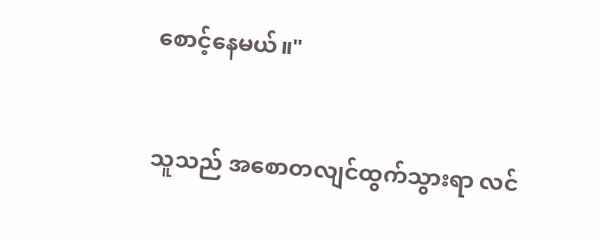စောင့်နေမယ်။"


သူသည် အစောတလျင်ထွက်သွားရာ လင်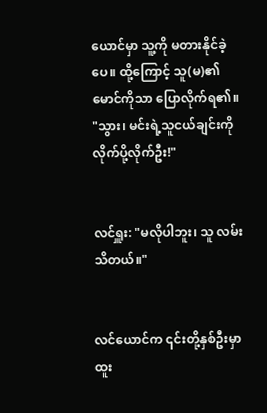ယောင်မှာ သူ့ကို မတားနိုင်ခဲ့ပေ။ ထို့ကြောင့် သူ(မ)၏မောင်ကိုသာ ပြောလိုက်ရ၏။ "သွား၊ မင်းရဲ့သူငယ်ချင်းကို လိုက်ပို့လိုက်ဦး!"


လင်ရှူး: "မလိုပါဘူး၊ သူ လမ်းသိတယ်။"


လင်ယောင်က ၎င်းတို့နှစ်ဦးမှာ ထူး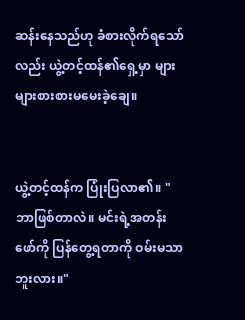ဆန်းနေသည်ဟု ခံစားလိုက်ရသော်လည်း ယွဲ့တင့်ထန်၏ရှေ့မှာ များများစားစားမမေးခဲ့ချေ။


ယွဲ့တင့်ထန်က ပြုံးပြလာ၏။ "ဘာဖြစ်တာလဲ။ မင်းရဲ့အတန်းဖော်ကို ပြန်တွေ့ရတာကို ဝမ်းမသာဘူးလား။"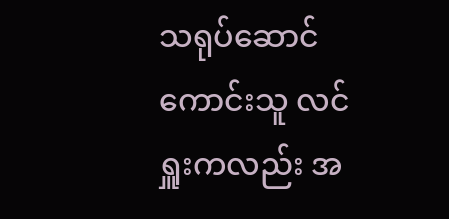သရုပ်ဆောင်ကောင်းသူ လင်ရှူးကလည်း အ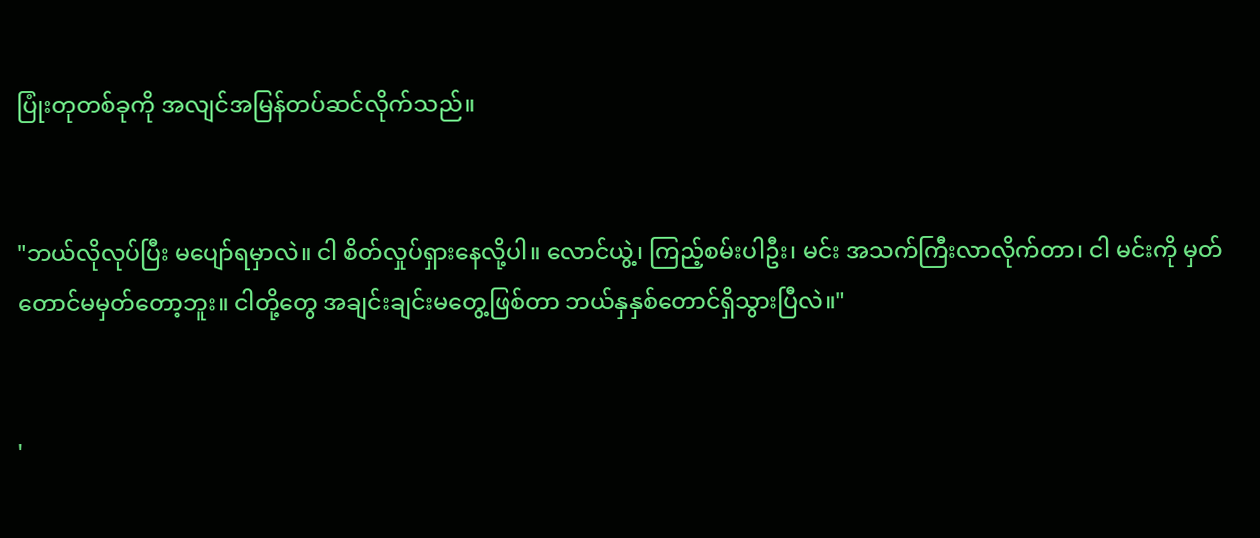ပြုံးတုတစ်ခုကို အလျင်အမြန်တပ်ဆင်လိုက်သည်။


"ဘယ်လိုလုပ်ပြီး မပျော်ရမှာလဲ။ ငါ စိတ်လှုပ်ရှားနေလို့ပါ။ လောင်ယွဲ့၊ ကြည့်စမ်းပါဦး၊ မင်း အသက်ကြီးလာလိုက်တာ၊ ငါ မင်းကို မှတ်တောင်မမှတ်တော့ဘူး။ ငါတို့တွေ အချင်းချင်းမတွေ့ဖြစ်တာ ဘယ်နှနှစ်တောင်ရှိသွားပြီလဲ။"


'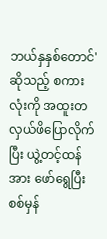ဘယ်နှနှစ်တောင်' ဆိုသည့် စကားလုံးကို အထူးတလှယ်ဖိပြောလိုက်ပြီး ယွဲ့တင့်ထန်အား ဖော်ရွေပြီး စစ်မှန်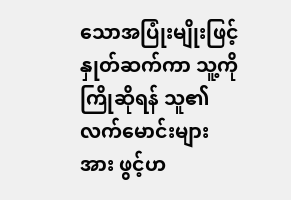သောအပြုံးမျိုးဖြင့် နှုတ်ဆက်ကာ သူ့ကိုကြိုဆိုရန် သူ၏လက်မောင်းများအား ဖွင့်ဟ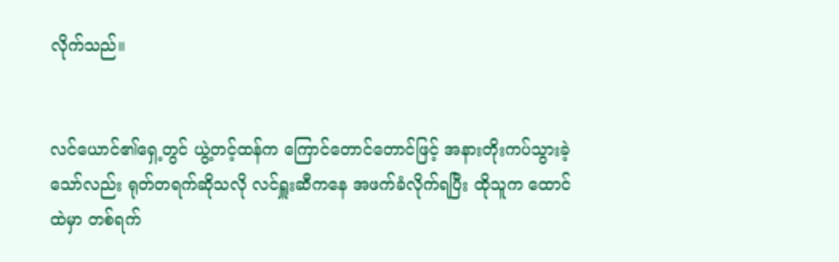လိုက်သည်။


လင်ယောင်၏ရှေ့တွင် ယွဲ့တင့်ထန်က ကြောင်တောင်တောင်ဖြင့် အနားတိုးကပ်သွားခဲ့သော်လည်း ရုတ်တရက်ဆိုသလို လင်ရှူးဆီကနေ အဖက်ခံလိုက်ရပြီး ထိုသူက ထောင်ထဲမှာ တစ်ရက်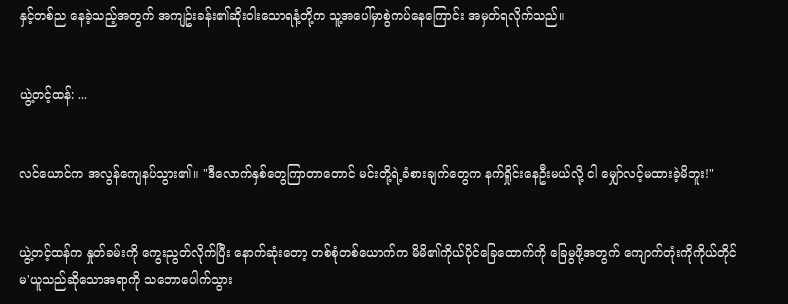နှင့်တစ်ည နေခဲ့သည့်အတွက် အကျဥ်းခန်း၏ဆိုးဝါးသောရနံ့တို့က သူ့အပေါ်မှာစွဲကပ်နေကြောင်း အမှတ်ရလိုက်သည်။


ယွဲ့တင့်ထန်: ...


လင်ယောင်က အလွန်ကျေနပ်သွား၏။ "ဒီလောက်နှစ်တွေကြာတာတောင် မင်းတို့ရဲ့ခံစားချက်တွေက နက်ရှိုင်းနေဦးမယ်လို့ ငါ မျှော်လင့်မထားခဲ့မိဘူး!"


ယွဲ့တင့်ထန်က နှုတ်ခမ်းကို ကွေးညွတ်လိုက်ပြီး နောက်ဆုံးတော့ တစ်စုံတစ်ယောက်က မိမိ၏ကိုယ်ပိုင်ခြေထောက်ကို ခြေမွဖို့အတွက် ကျောက်တုံးကိုကိုယ်တိုင်မ'ယူသည်ဆိုသောအရာကို သဘောပေါက်သွား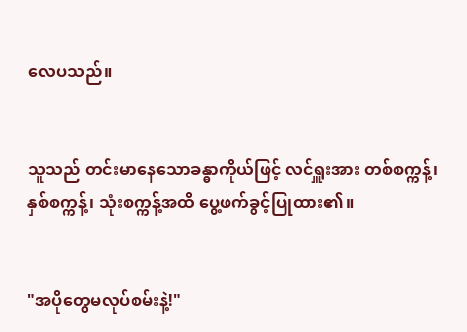လေပသည်။


သူသည် တင်းမာနေသောခန္ဓာကိုယ်ဖြင့် လင်ရှူးအား တစ်စက္ကန့်၊ နှစ်စက္ကန့်၊ သုံးစက္ကန့်အထိ ပွေ့ဖက်ခွင့်ပြုထား၏။


"အပိုတွေမလုပ်စမ်းနဲ့!"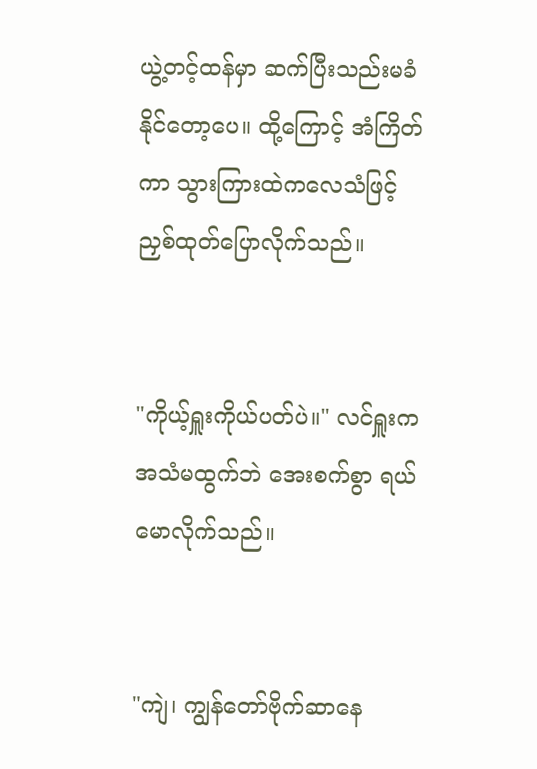ယွဲ့တင့်ထန်မှာ ဆက်ပြီးသည်းမခံနိုင်တော့ပေ။ ထို့ကြောင့် အံကြိတ်ကာ သွားကြားထဲကလေသံဖြင့် ညှစ်ထုတ်ပြောလိုက်သည်။


"ကိုယ့်ရှူးကိုယ်ပတ်ပဲ။" လင်ရှူးက အသံမထွက်ဘဲ အေးစက်စွာ ရယ်မောလိုက်သည်။


"ကျဲ၊ ကျွန်တော်ဗိုက်ဆာနေ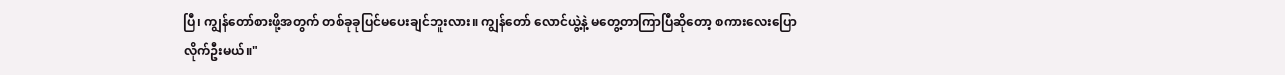ပြီ၊ ကျွန်တော်စားဖို့အတွက် တစ်ခုခုပြင်မပေးချင်ဘူးလား။ ကျွန်တော် လောင်ယွဲ့နဲ့ မတွေ့တာကြာပြီဆိုတော့ စကားလေးပြောလိုက်ဦးမယ်။"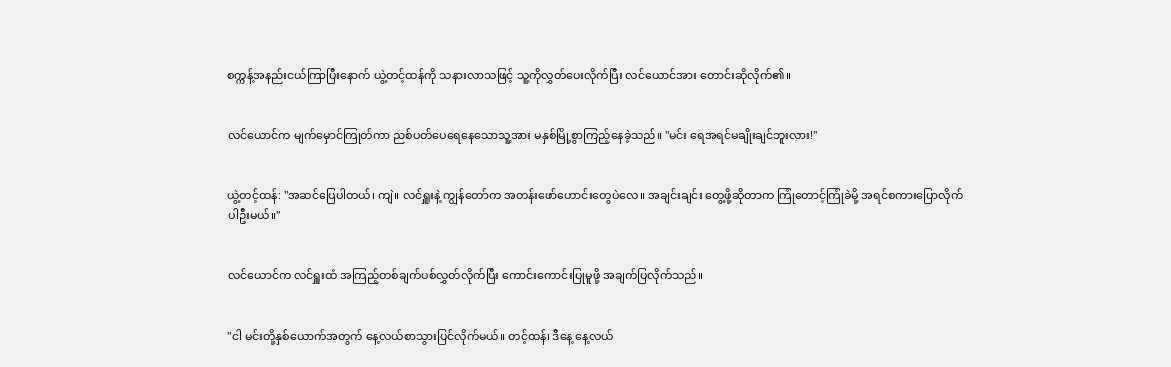စက္ကန့်အနည်းငယ်ကြာပြီးနောက် ယွဲ့တင့်ထန်ကို သနားလာသဖြင့် သူ့ကိုလွှတ်ပေးလိုက်ပြီး လင်ယောင်အား တောင်းဆိုလိုက်၏။


လင်ယောင်က မျက်မှောင်ကြုတ်ကာ ညစ်ပတ်ပေရေနေသောသူ့အား မနှစ်မြို့စွာကြည့်နေခဲ့သည်။ "မင်း ရေအရင်မချိုးချင်ဘူးလား!"


ယွဲ့တင့်ထန်: "အဆင်ပြေပါတယ်၊ ကျဲ။ လင်ရှူးနဲ့ ကျွန်တော်က အတန်းဖော်ဟောင်းတွေပဲလေ။ အချင်းချင်း တွေ့ဖို့ဆိုတာက ကြုံတောင့်ကြုံခဲမို့ အရင်စကားပြောလိုက်ပါဦးမယ်။"


လင်ယောင်က လင်ရှူးထံ အကြည့်တစ်ချက်ပစ်လွှတ်လိုက်ပြီး ကောင်းကောင်းပြုမူဖို့ အချက်ပြလိုက်သည်။


"ငါ မင်းတို့နှစ်ယောက်အတွက် နေ့လယ်စာသွားပြင်လိုက်မယ်။ တင့်ထန်၊ ဒီနေ့ နေ့လယ်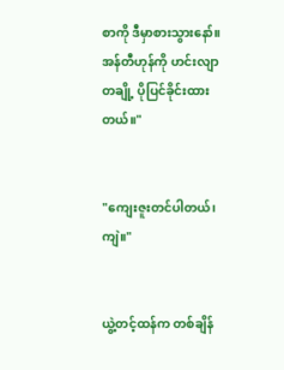စာကို ဒီမှာစားသွားနော်။ အန်တီဟုန်ကို ဟင်းလျာတချို့ ပိုပြင်ခိုင်းထားတယ်။"


"ကျေးဇူးတင်ပါတယ်၊ ကျဲ။"


ယွဲ့တင့်ထန်က တစ်ချိန်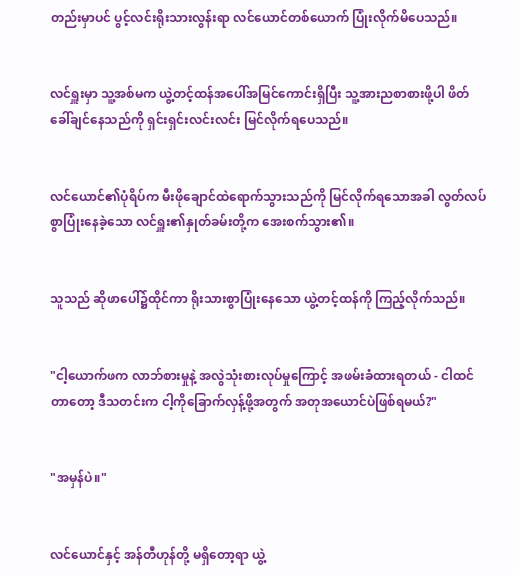တည်းမှာပင် ပွင့်လင်းရိုးသားလွန်းရာ လင်ယောင်တစ်ယောက် ပြုံးလိုက်မိပေသည်။


လင်ရှူးမှာ သူ့အစ်မက ယွဲ့တင့်ထန်အပေါ်အမြင်ကောင်းရှိပြီး သူ့အားညစာစားဖို့ပါ ဖိတ်ခေါ်ချင်နေသည်ကို ရှင်းရှင်းလင်းလင်း မြင်လိုက်ရပေသည်။


လင်ယောင်၏ပုံရိပ်က မီးဖိုချောင်ထဲရောက်သွားသည်ကို မြင်လိုက်ရသောအခါ လွတ်လပ်စွာပြုံးနေခဲ့သော လင်ရှူး၏နှုတ်ခမ်းတို့က အေးစက်သွား၏။


သူသည် ဆိုဖာပေါ်၌ထိုင်ကာ ရိုးသားစွာပြုံးနေသော ယွဲ့တင့်ထန်ကို ကြည့်လိုက်သည်။


"ငါ့ယောက်ဖက လာဘ်စားမှုနဲ့ အလွဲသုံးစားလုပ်မှုကြောင့် အဖမ်းခံထားရတယ် - ငါထင်တာတော့ ဒီသတင်းက ငါ့ကိုခြောက်လှန့်ဖို့အတွက် အတုအယောင်ပဲဖြစ်ရမယ်?"


"အမှန်ပဲ။"


လင်ယောင်နှင့် အန်တီဟုန်တို့ မရှိတော့ရာ ယွဲ့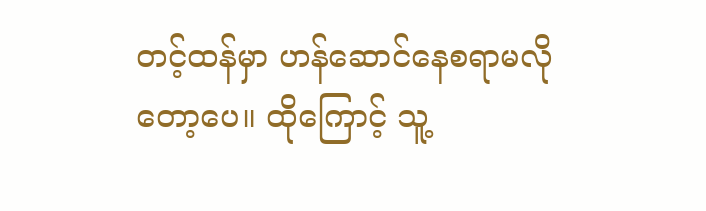တင့်ထန်မှာ ဟန်ဆောင်နေစရာမလိုတော့ပေ။ ထိုကြောင့် သူ့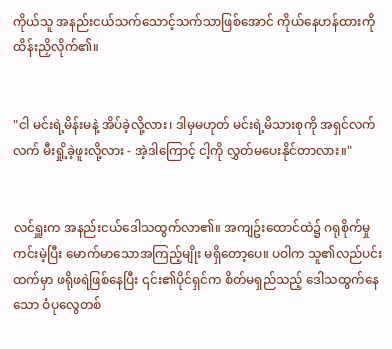ကိုယ်သူ အနည်းငယ်သက်သောင့်သက်သာဖြစ်အောင် ကိုယ်နေဟန်ထားကို ထိန်းညှိလိုက်၏။


"ငါ မင်းရဲ့မိန်းမနဲ့ အိပ်ခဲ့လို့လား၊ ဒါမှမဟုတ် မင်းရဲ့မိသားစုကို အရှင်လက်လက် မီးရှို့ခဲ့ဖူးလို့လား - အဲ့ဒါကြောင့် ငါ့ကို လွှတ်မပေးနိုင်တာလား။"


လင်ရှူးက အနည်းငယ်ဒေါသထွက်လာ၏။ အကျဥ်းထောင်ထဲ၌ ဂရုစိုက်မှုကင်းမဲ့ပြီး မောက်မာသောအကြည့်မျိုး မရှိတော့ပေ။ ပဝါက သူ၏လည်ပင်းထက်မှာ ဖရိုဖရဲဖြစ်နေပြီး ၎င်း၏ပိုင်ရှင်က စိတ်မရှည်သည့် ဒေါသထွက်နေသော ဝံပုလွေတစ်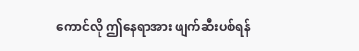ကောင်လို ဤနေရာအား ဖျက်ဆီးပစ်ရန်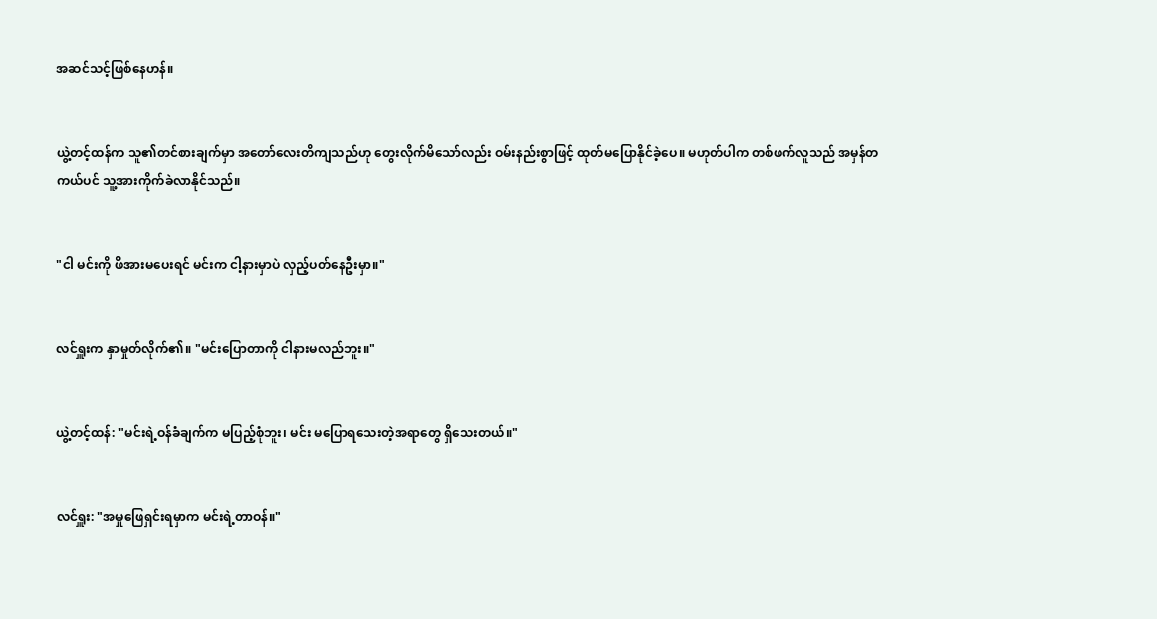အဆင်သင့်ဖြစ်နေဟန်။


ယွဲ့တင့်ထန်က သူ၏တင်စားချက်မှာ အတော်လေးတိကျသည်ဟု တွေးလိုက်မိသော်လည်း ဝမ်းနည်းစွာဖြင့် ထုတ်မပြောနိုင်ခဲ့ပေ။ မဟုတ်ပါက တစ်ဖက်လူသည် အမှန်တကယ်ပင် သူ့အားကိုက်ခဲလာနိုင်သည်။


"ငါ မင်းကို ဖိအားမပေးရင် မင်းက ငါ့နားမှာပဲ လှည့်ပတ်နေဦးမှာ။"


လင်ရှူးက နှာမှုတ်လိုက်၏။ "မင်းပြောတာကို ငါနားမလည်ဘူး။"


ယွဲ့တင့်ထန်: "မင်းရဲ့ဝန်ခံချက်က မပြည့်စုံဘူး၊ မင်း မပြောရသေးတဲ့အရာတွေ ရှိသေးတယ်။"


လင်ရှူး: "အမှုဖြေရှင်းရမှာက မင်းရဲ့တာဝန်။"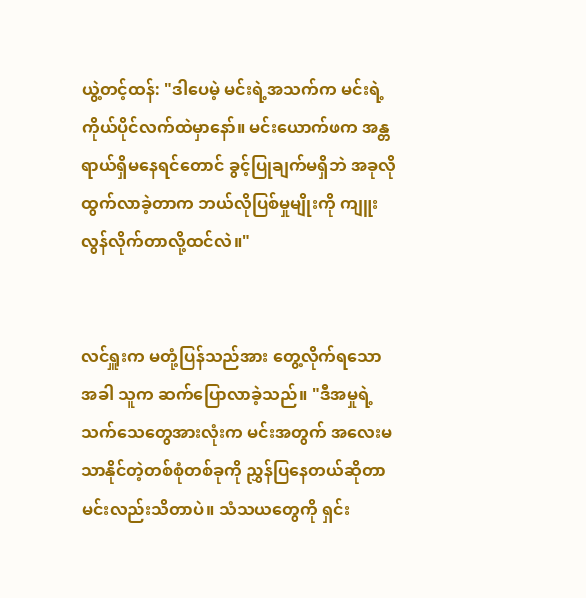ယွဲ့တင့်ထန်: "ဒါပေမဲ့ မင်းရဲ့အသက်က မင်းရဲ့ကိုယ်ပိုင်လက်ထဲမှာနော်။ မင်းယောက်ဖက အန္တရာယ်ရှိမနေရင်တောင် ခွင့်ပြုချက်မရှိဘဲ အခုလိုထွက်လာခဲ့တာက ဘယ်လိုပြစ်မှုမျိုးကို ကျူးလွန်လိုက်တာလို့ထင်လဲ။"


လင်ရှူးက မတုံ့ပြန်သည်အား တွေ့လိုက်ရသောအခါ သူက ဆက်ပြောလာခဲ့သည်။ "ဒီအမှုရဲ့ သက်သေတွေအားလုံးက မင်းအတွက် အလေးမသာနိုင်တဲ့တစ်စုံတစ်ခုကို ညွှန်ပြနေတယ်ဆိုတာ မင်းလည်းသိတာပဲ။ သံသယတွေကို ရှင်း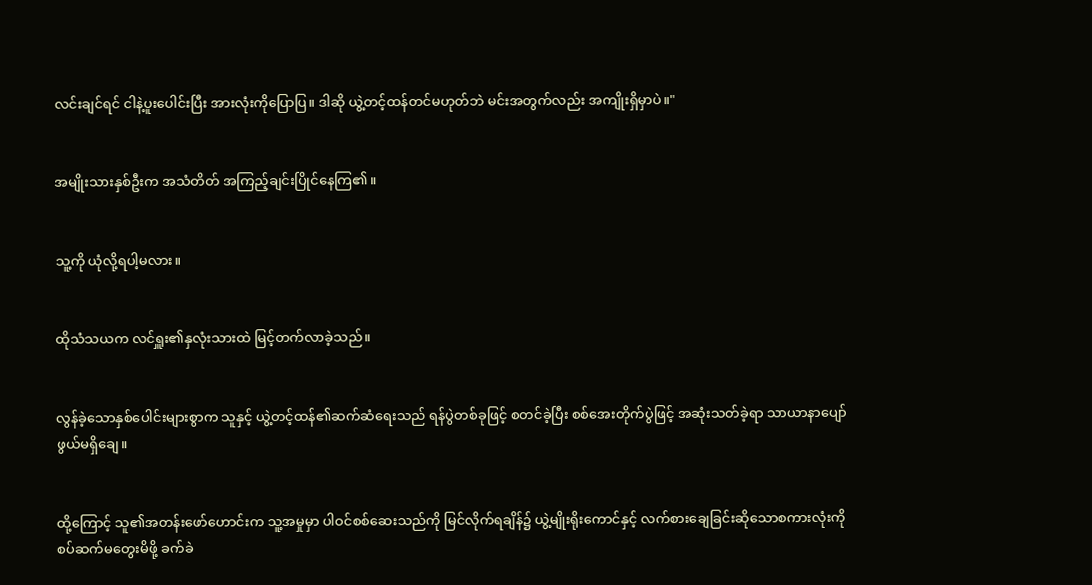လင်းချင်ရင် ငါနဲ့ပူးပေါင်းပြီး အားလုံးကိုပြောပြ။ ဒါဆို ယွဲ့တင့်ထန်တင်မဟုတ်ဘဲ မင်းအတွက်လည်း အကျိုးရှိမှာပဲ။"


အမျိုးသားနှစ်ဦးက အသံတိတ် အကြည့်ချင်းပြိုင်နေကြ၏။


သူ့ကို ယုံလို့ရပါ့မလား။


ထိုသံသယက လင်ရှူး၏နှလုံးသားထဲ မြင့်တက်လာခဲ့သည်။


လွန်ခဲ့သောနှစ်ပေါင်းများစွာက သူနှင့် ယွဲ့တင့်ထန်၏ဆက်ဆံရေးသည် ရန်ပွဲတစ်ခုဖြင့် စတင်ခဲ့ပြီး စစ်အေးတိုက်ပွဲဖြင့် အဆုံးသတ်ခဲ့ရာ သာယာနာပျော်ဖွယ်မရှိချေ။


ထို့ကြောင့် သူ၏အတန်းဖော်ဟောင်းက သူ့အမှုမှာ ပါဝင်စစ်ဆေးသည်ကို မြင်လိုက်ရချိန်၌ ယွဲ့မျိုးရိုးကောင်နှင့် လက်စားချေခြင်းဆိုသောစကားလုံးကို စပ်ဆက်မတွေးမိဖို့ ခက်ခဲ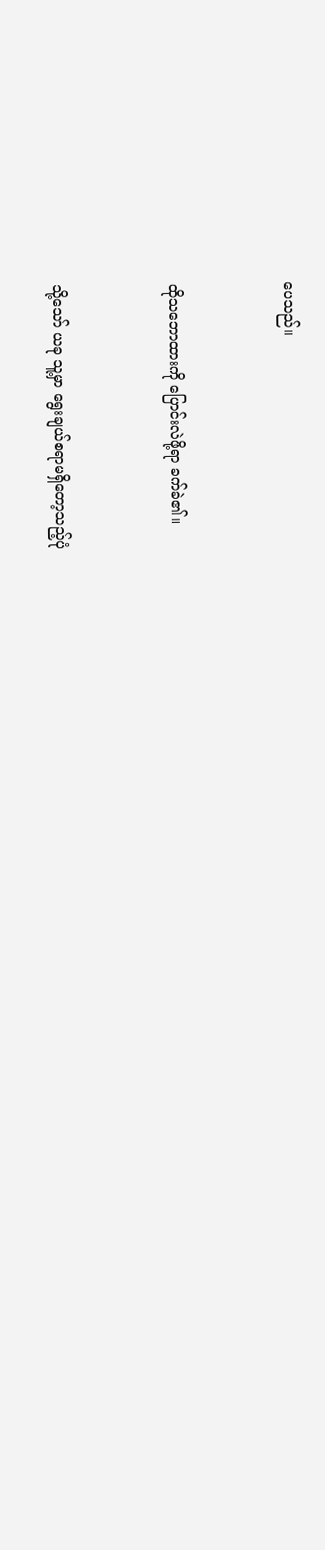ပေသည်။


ထိုသဘောထားကို ပြောင်းလဲဖို့ရာ ခက်ခဲ၏။


သို့သော် ယခု သူ့မှာ ရွေးချယ်စရာမရှိတော့သည့်ပုံ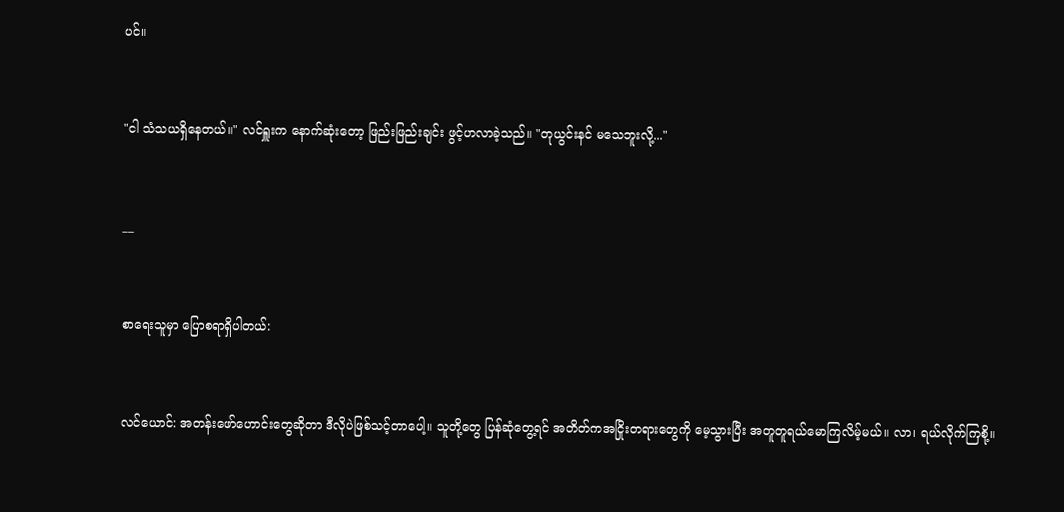ပင်။


"ငါ သံသယရှိနေတယ်။" လင်ရှူးက နောက်ဆုံးတော့ ဖြည်းဖြည်းချင်း ဖွင့်ဟလာခဲ့သည်။ "တုယွင်းနင် မသေဘူးလို့..."


__


စာရေးသူမှာ ပြောစရာရှိပါတယ်:


လင်ယောင်: အတန်းဖော်ဟောင်းတွေဆိုတာ ဒီလိုပဲဖြစ်သင့်တာပေါ့။ သူတို့တွေ ပြန်ဆုံတွေ့ရင် အတိတ်ကအငြိုးတရားတွေကို မေ့သွားပြီး အတူတူရယ်မောကြလိမ့်မယ်။ လာ၊ ရယ်လိုက်ကြစို့။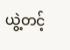ယွဲ့တင့်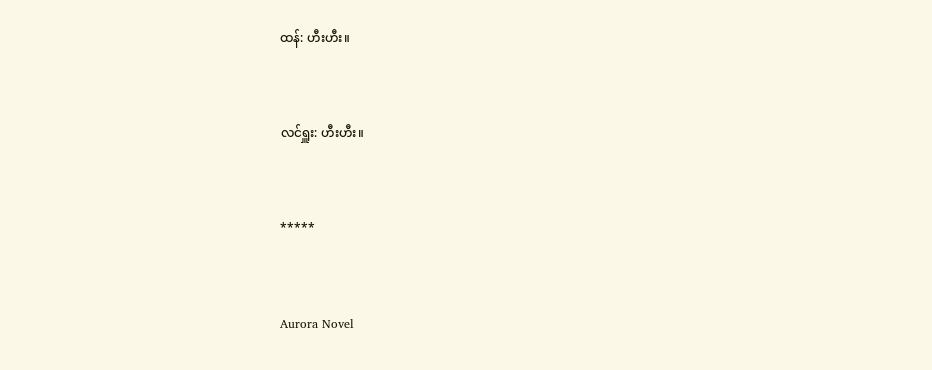ထန်: ဟီးဟီး။


လင်ရှူး: ဟီးဟီး။


*****


Aurora Novel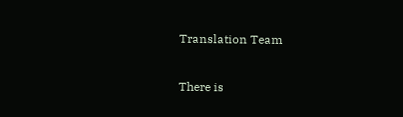Translation Team

There is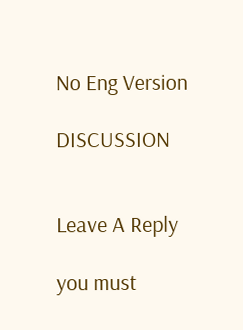No Eng Version

DISCUSSION


Leave A Reply

you must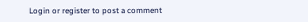Login or register to post a comment